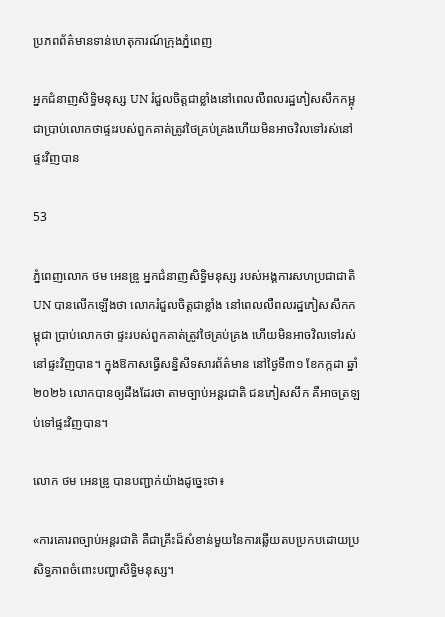ប្រភពព័ត៌មានទាន់ហេតុការណ៍ក្រុងភ្នំពេញ

អ្នកជំនាញសិទ្ធិមនុស្ស UN រំជួលចិត្តជាខ្លាំងនៅពេលលឺពលរដ្ឋភៀសសឹកកម្ពុជាប្រាប់លោកថាផ្ទះរបស់ពួកគាត់ត្រូវថៃគ្រប់គ្រងហើយមិនអាចវិលទៅរស់នៅផ្ទះវិញបាន

53

ភ្នំពេញលោក ថម អេនឌ្រូ អ្នកជំនាញសិទ្ធិមនុស្ស របស់អង្គការសហប្រជាជាតិ UN បានលើកឡើងថា លោករំជួលចិត្តជាខ្លាំង នៅពេលលឺពលរដ្ឋភៀសសឹកកម្ពុជា ប្រាប់លោកថា ផ្ទះរបស់ពួកគាត់ត្រូវថៃគ្រប់គ្រង ហើយមិនអាចវិលទៅរស់នៅផ្ទះវិញបាន។ ក្នុងឱកាសធ្វើសន្និសីទសារព័ត៌មាន នៅថ្ងៃទី៣១ ខែកក្កដា ឆ្នាំ២០២៦ លោកបានឲ្យដឹងដែរថា តាមច្បាប់អន្តរជាតិ ជនភៀសសឹក គឺអាចត្រឡប់ទៅផ្ទះវិញបាន។

លោក ថម អេនឌ្រូ បានបញ្ជាក់យ៉ាងដូច្នេះថា៖

«ការគោរពច្បាប់អន្តរជាតិ គឺជាគ្រឹះដ៏សំខាន់មួយនៃការឆ្លើយតបប្រកបដោយប្រសិទ្ធភាពចំពោះបញ្ហាសិទ្ធិមនុស្ស។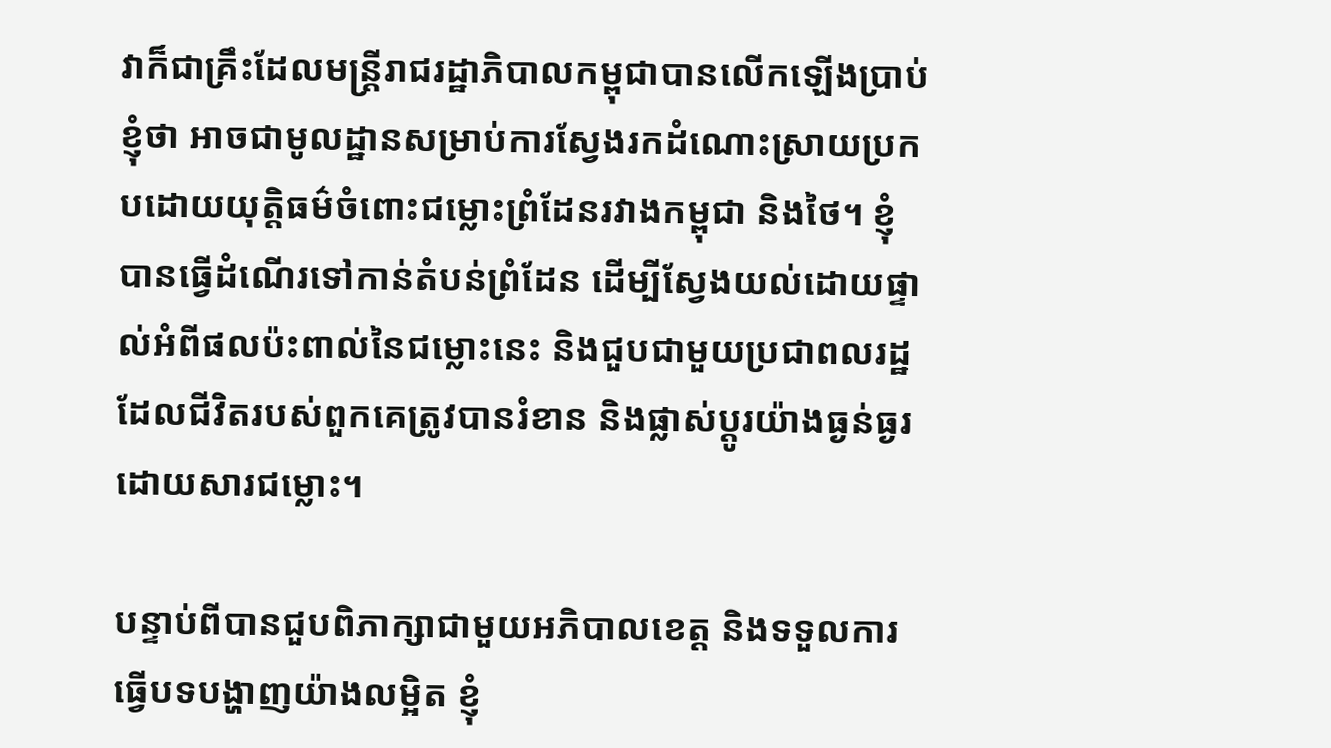វាក៏ជាគ្រឹះដែលមន្ត្រីរាជរដ្ឋាភិបាលកម្ពុជាបានលើកឡើងប្រាប់ខ្ញុំថា អាចជាមូលដ្ឋានសម្រាប់ការស្វែងរកដំណោះស្រាយប្រកបដោយយុត្តិធម៌ចំពោះជម្លោះព្រំដែនរវាងកម្ពុជា និងថៃ។ ខ្ញុំបានធ្វើដំណើរទៅកាន់តំបន់ព្រំដែន ដើម្បីស្វែងយល់ដោយផ្ទាល់អំពីផលប៉ះពាល់នៃជម្លោះនេះ និងជួបជាមួយប្រជាពលរដ្ឋដែលជីវិតរបស់ពួកគេត្រូវបានរំខាន និងផ្លាស់ប្តូរយ៉ាងធ្ងន់ធ្ងរដោយសារជម្លោះ។

បន្ទាប់ពីបានជួបពិភាក្សាជាមួយអភិបាលខេត្ត និងទទួលការធ្វើបទបង្ហាញយ៉ាងលម្អិត ខ្ញុំ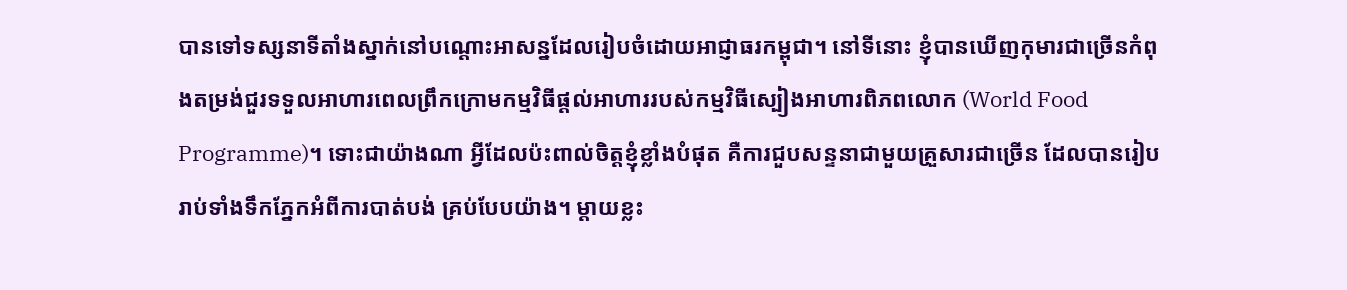បានទៅទស្សនាទីតាំងស្នាក់នៅបណ្តោះអាសន្នដែលរៀបចំដោយអាជ្ញាធរកម្ពុជា។ នៅទីនោះ ខ្ញុំបានឃើញកុមារជាច្រើនកំពុងតម្រង់ជួរទទួលអាហារពេលព្រឹកក្រោមកម្មវិធីផ្តល់អាហាររបស់កម្មវិធីស្បៀងអាហារពិភពលោក (World Food Programme)។ ទោះជាយ៉ាងណា អ្វីដែលប៉ះពាល់ចិត្តខ្ញុំខ្លាំងបំផុត គឺការជួបសន្ទនាជាមួយគ្រួសារជាច្រើន ដែលបានរៀបរាប់ទាំងទឹកភ្នែកអំពីការបាត់បង់ គ្រប់បែបយ៉ាង។ ម្តាយខ្លះ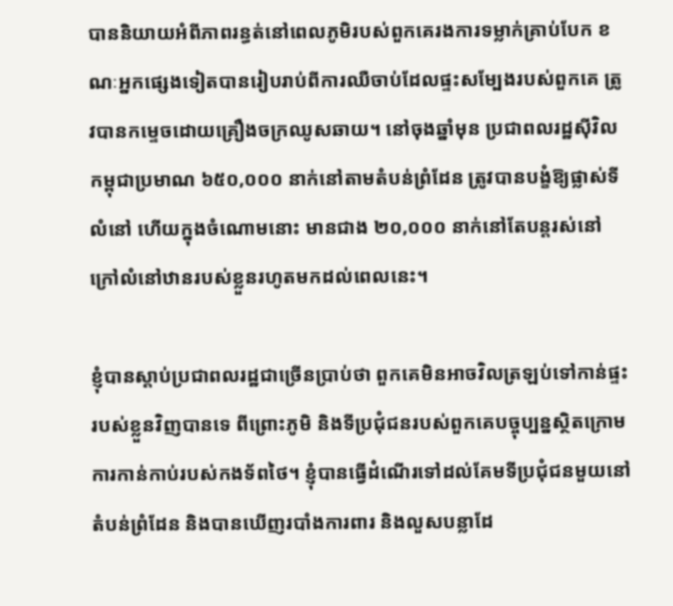បាននិយាយអំពីភាពរន្ធត់នៅពេលភូមិរបស់ពួកគេរងការទម្លាក់គ្រាប់បែក ខណៈអ្នកផ្សេងទៀតបានរៀបរាប់ពីការឈឺចាប់ដែលផ្ទះសម្បែងរបស់ពួកគេ ត្រូវបានកម្ទេចដោយគ្រឿងចក្រឈូសឆាយ។ នៅចុងឆ្នាំមុន ប្រជាពលរដ្ឋស៊ីវិលកម្ពុជាប្រមាណ ៦៥០,០០០ នាក់នៅតាមតំបន់ព្រំដែន ត្រូវបានបង្ខំឱ្យផ្លាស់ទីលំនៅ ហើយក្នុងចំណោមនោះ មានជាង ២០,០០០ នាក់នៅតែបន្តរស់នៅក្រៅលំនៅឋានរបស់ខ្លួនរហូតមកដល់ពេលនេះ។

ខ្ញុំបានស្តាប់ប្រជាពលរដ្ឋជាច្រើនប្រាប់ថា ពួកគេមិនអាចវិលត្រឡប់ទៅកាន់ផ្ទះរបស់ខ្លួនវិញបានទេ ពីព្រោះភូមិ និងទីប្រជុំជនរបស់ពួកគេបច្ចុប្បន្នស្ថិតក្រោមការកាន់កាប់របស់កងទ័ពថៃ។ ខ្ញុំបានធ្វើដំណើរទៅដល់គែមទីប្រជុំជនមួយនៅតំបន់ព្រំដែន និងបានឃើញរបាំងការពារ និងលួសបន្លាដែ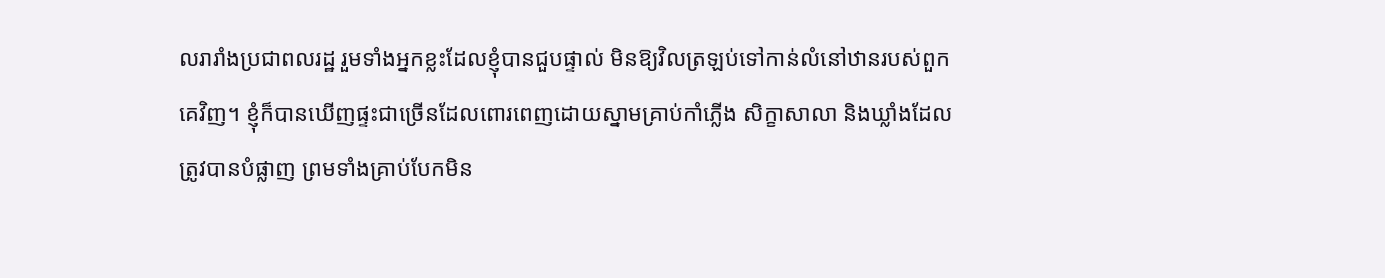លរារាំងប្រជាពលរដ្ឋ រួមទាំងអ្នកខ្លះដែលខ្ញុំបានជួបផ្ទាល់ មិនឱ្យវិលត្រឡប់ទៅកាន់លំនៅឋានរបស់ពួកគេវិញ។ ខ្ញុំក៏បានឃើញផ្ទះជាច្រើនដែលពោរពេញដោយស្នាមគ្រាប់កាំភ្លើង សិក្ខាសាលា និងឃ្លាំងដែលត្រូវបានបំផ្លាញ ព្រមទាំងគ្រាប់បែកមិន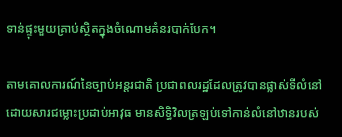ទាន់ផ្ទុះមួយគ្រាប់ស្ថិតក្នុងចំណោមគំនរបាក់បែក។

តាមគោលការណ៍នៃច្បាប់អន្តរជាតិ ប្រជាពលរដ្ឋដែលត្រូវបានផ្លាស់ទីលំនៅដោយសារជម្លោះប្រដាប់អាវុធ មានសិទ្ធិវិលត្រឡប់ទៅកាន់លំនៅឋានរបស់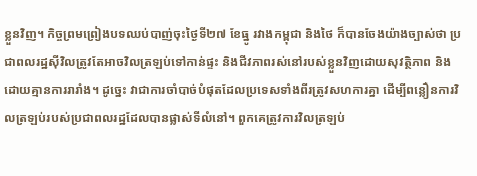ខ្លួនវិញ។ កិច្ចព្រមព្រៀងបទឈប់បាញ់ចុះថ្ងៃទី២៧ ខែធ្នូ រវាងកម្ពុជា និងថៃ ក៏បានចែងយ៉ាងច្បាស់ថា ប្រជាពលរដ្ឋស៊ីវិលត្រូវតែអាចវិលត្រឡប់ទៅកាន់ផ្ទះ និងជីវភាពរស់នៅរបស់ខ្លួនវិញដោយសុវត្ថិភាព និងដោយគ្មានការរារាំង។ ដូច្នេះ វាជាការចាំបាច់បំផុតដែលប្រទេសទាំងពីរត្រូវសហការគ្នា ដើម្បីពន្លឿនការវិលត្រឡប់របស់ប្រជាពលរដ្ឋដែលបានផ្លាស់ទីលំនៅ។ ពួកគេត្រូវការវិលត្រឡប់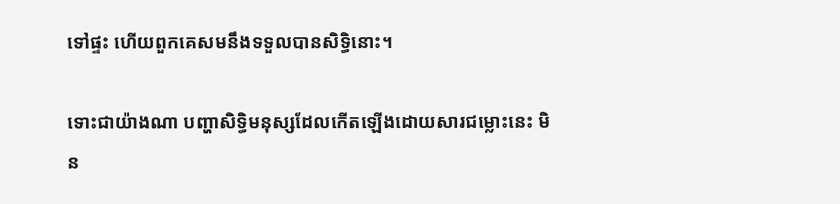ទៅផ្ទះ ហើយពួកគេសមនឹងទទួលបានសិទ្ធិនោះ។

ទោះជាយ៉ាងណា បញ្ហាសិទ្ធិមនុស្សដែលកើតឡើងដោយសារជម្លោះនេះ មិន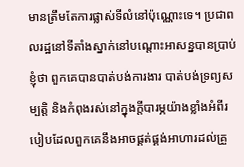មានត្រឹមតែការផ្លាស់ទីលំនៅប៉ុណ្ណោះទេ។ ប្រជាពលរដ្ឋនៅទីតាំងស្នាក់នៅបណ្តោះអាសន្នបានប្រាប់ខ្ញុំថា ពួកគេបានបាត់បង់ការងារ បាត់បង់ទ្រព្យសម្បត្តិ និងកំពុងរស់នៅក្នុងក្តីបារម្ភយ៉ាងខ្លាំងអំពីរបៀបដែលពួកគេនឹងអាចផ្គត់ផ្គង់អាហារដល់គ្រួ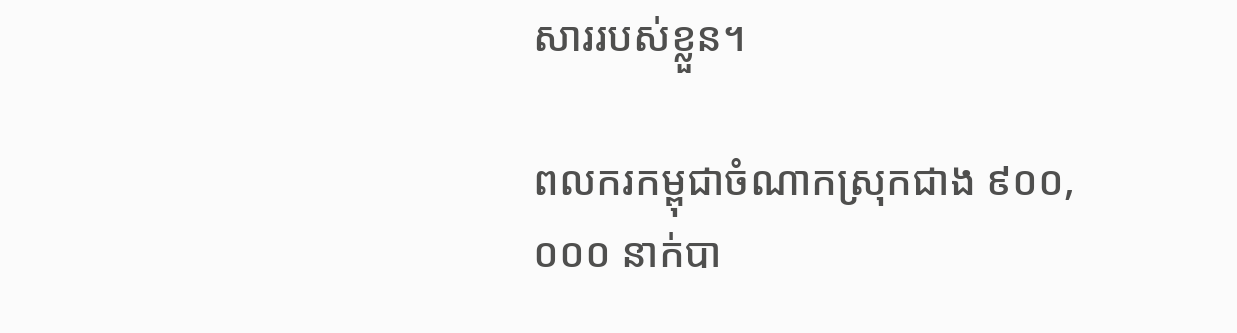សាររបស់ខ្លួន។

ពលករកម្ពុជាចំណាកស្រុកជាង ៩០០,០០០ នាក់បា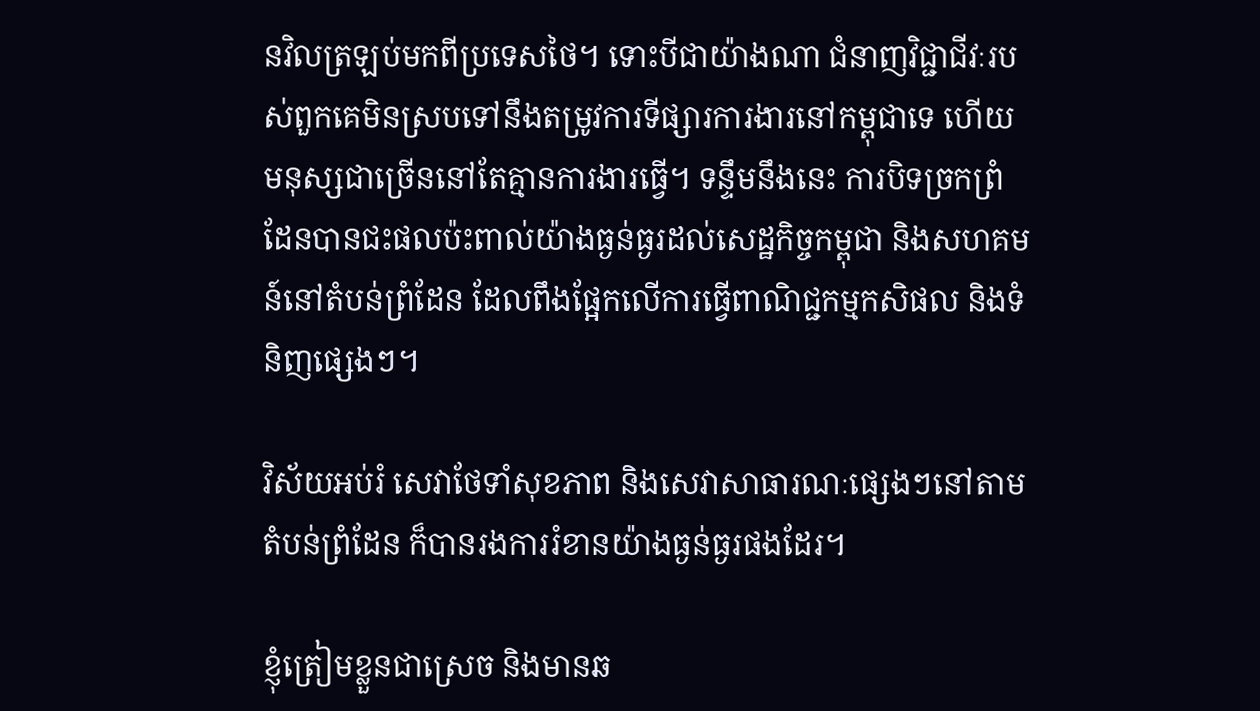នវិលត្រឡប់មកពីប្រទេសថៃ។ ទោះបីជាយ៉ាងណា ជំនាញវិជ្ជាជីវៈរបស់ពួកគេមិនស្របទៅនឹងតម្រូវការទីផ្សារការងារនៅកម្ពុជាទេ ហើយមនុស្សជាច្រើននៅតែគ្មានការងារធ្វើ។ ទន្ទឹមនឹងនេះ ការបិទច្រកព្រំដែនបានជះផលប៉ះពាល់យ៉ាងធ្ងន់ធ្ងរដល់សេដ្ឋកិច្ចកម្ពុជា និងសហគមន៍នៅតំបន់ព្រំដែន ដែលពឹងផ្អែកលើការធ្វើពាណិជ្ជកម្មកសិផល និងទំនិញផ្សេងៗ។

វិស័យអប់រំ សេវាថែទាំសុខភាព និងសេវាសាធារណៈផ្សេងៗនៅតាមតំបន់ព្រំដែន ក៏បានរងការរំខានយ៉ាងធ្ងន់ធ្ងរផងដែរ។

ខ្ញុំត្រៀមខ្លួនជាស្រេច និងមានឆ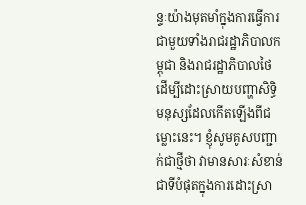ន្ទៈយ៉ាងមុតមាំក្នុងការធ្វើការជាមួយទាំងរាជរដ្ឋាភិបាលកម្ពុជា និងរាជរដ្ឋាភិបាលថៃ ដើម្បីដោះស្រាយបញ្ហាសិទ្ធិមនុស្សដែលកើតឡើងពីជម្លោះនេះ។ ខ្ញុំសូមគូសបញ្ជាក់ជាថ្មីថា វាមានសារៈសំខាន់ជាទីបំផុតក្នុងការដោះស្រា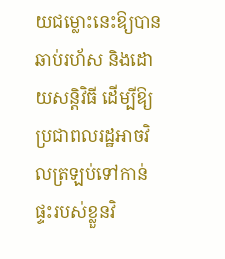យជម្លោះនេះឱ្យបានឆាប់រហ័ស និងដោយសន្តិវិធី ដើម្បីឱ្យប្រជាពលរដ្ឋអាចវិលត្រឡប់ទៅកាន់ផ្ទះរបស់ខ្លួនវិ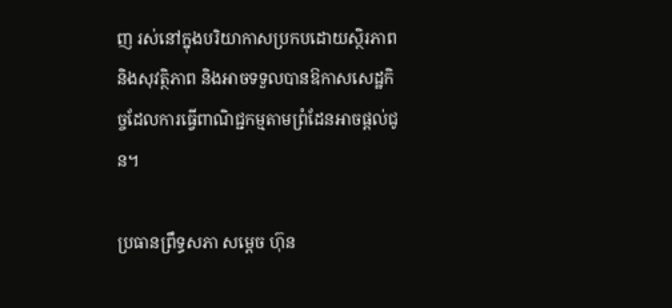ញ រស់នៅក្នុងបរិយាកាសប្រកបដោយស្ថិរភាព និងសុវត្ថិភាព និងអាចទទួលបានឱកាសសេដ្ឋកិច្ចដែលការធ្វើពាណិជ្ជកម្មតាមព្រំដែនអាចផ្តល់ជូន។

ប្រធានព្រឹទ្ធសភា សម្ដេច ហ៊ុន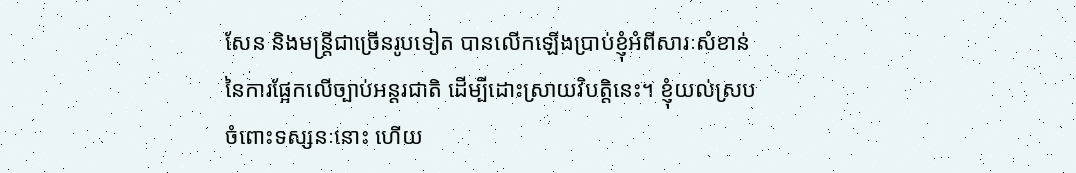សែន និងមន្ត្រីជាច្រើនរូបទៀត បានលើកឡើងប្រាប់ខ្ញុំអំពីសារៈសំខាន់នៃការផ្អែកលើច្បាប់អន្តរជាតិ ដើម្បីដោះស្រាយវិបត្តិនេះ។ ខ្ញុំយល់ស្របចំពោះទស្សនៈនោះ ហើយ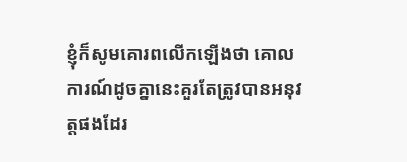ខ្ញុំក៏សូមគោរពលើកឡើងថា គោលការណ៍ដូចគ្នានេះគួរតែត្រូវបានអនុវត្តផងដែរ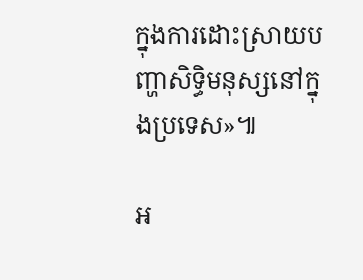ក្នុងការដោះស្រាយបញ្ហាសិទ្ធិមនុស្សនៅក្នុងប្រទេស»៕

អ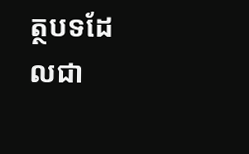ត្ថបទដែលជា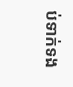ប់ទាក់ទង